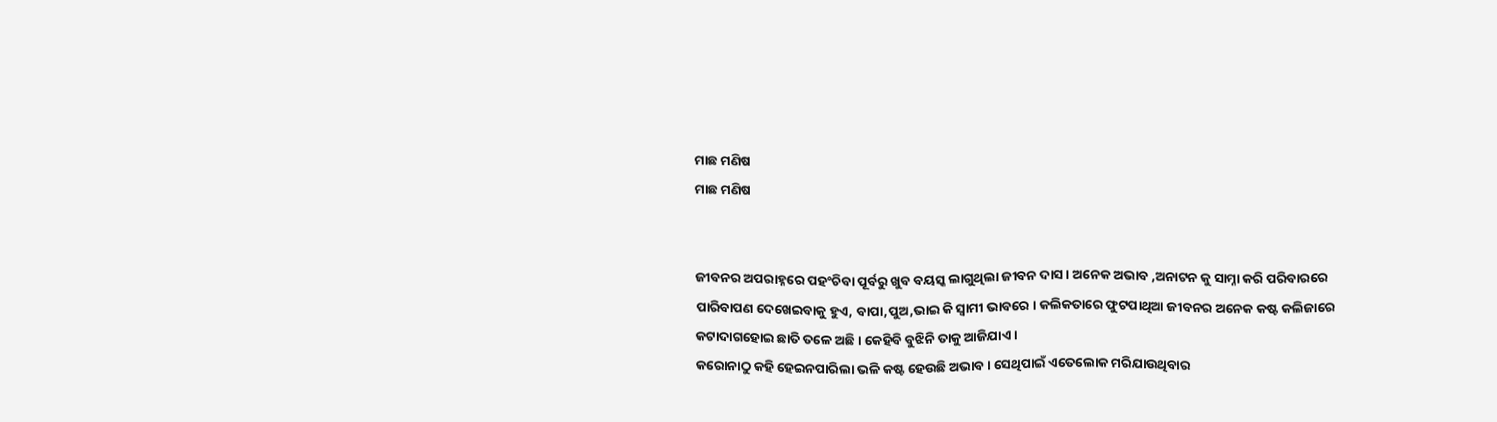ମାଛ ମଣିଷ
ମାଛ ମଣିଷ


ଜୀବନର ଅପରାହ୍ନରେ ପହଂଚିବା ପୂର୍ବରୁ ଖୁବ ବୟସ୍କ ଲାଗୁଥିଲା ଜୀବନ ଦାସ । ଅନେକ ଅଭାବ ,ଅନାଟନ କୁ ସାମ୍ନା କରି ପରିବାରରେ ପାରିବାପଣ ଦେଖେଇବାକୁ ହୁଏ, ବାପା,ପୁଅ,ଭାଇ କି ସ୍ୱାମୀ ଭାବରେ । କଲିକତାରେ ଫୁଟପାଥିଆ ଜୀବନର ଅନେକ କଷ୍ଟ କଲିଜାରେ କଟାଦାଗହୋଇ ଛାତି ତଳେ ଅଛି । କେହିବି ବୁଝିନି ତାକୁ ଆଜିଯାଏ ।
କରୋନାଠୁ କହି ହେଇନପାରିଲା ଭଳି କଷ୍ଟ ହେଉଛି ଅଭାବ । ସେଥିପାଇଁ ଏତେଲୋକ ମରିଯାଉଥିବାର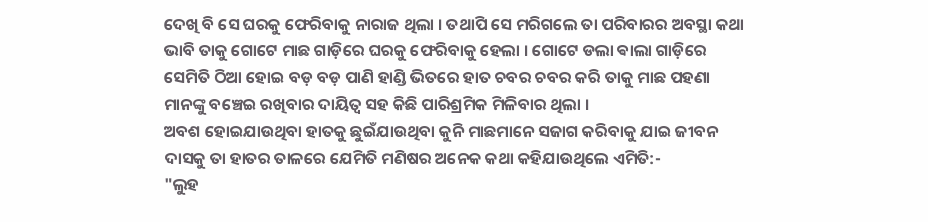ଦେଖି ବି ସେ ଘରକୁ ଫେରିବାକୁ ନାରାଜ ଥିଲା । ତଥାପି ସେ ମରିଗଲେ ତା ପରିବାରର ଅବସ୍ଥା କଥା ଭାବି ତାକୁ ଗୋଟେ ମାଛ ଗାଡ଼ିରେ ଘରକୁ ଫେରିବାକୁ ହେଲା । ଗୋଟେ ଡଲା ଵାଲା ଗାଡ଼ିରେ ସେମିତି ଠିଆ ହୋଇ ବଡ଼ ବଡ଼ ପାଣି ହାଣ୍ଡି ଭିତରେ ହାତ ଚବର ଚବର କରି ତାକୁ ମାଛ ପହଣା ମାନଙ୍କୁ ବଞ୍ଚେଇ ରଖିବାର ଦାୟିତ୍ୱ ସହ କିଛି ପାରିଶ୍ରମିକ ମିଳିବାର ଥିଲା ।
ଅବଶ ହୋଇଯାଉଥିବା ହାତକୁ ଛୁଇଁଯାଉଥିବା କୁନି ମାଛମାନେ ସଜାଗ କରିବାକୁ ଯାଇ ଜୀବନ ଦାସକୁ ତା ହାତର ତାଳରେ ଯେମିତି ମଣିଷର ଅନେକ କଥା କହିଯାଉଥିଲେ ଏମିତି:-
"ଲୁହ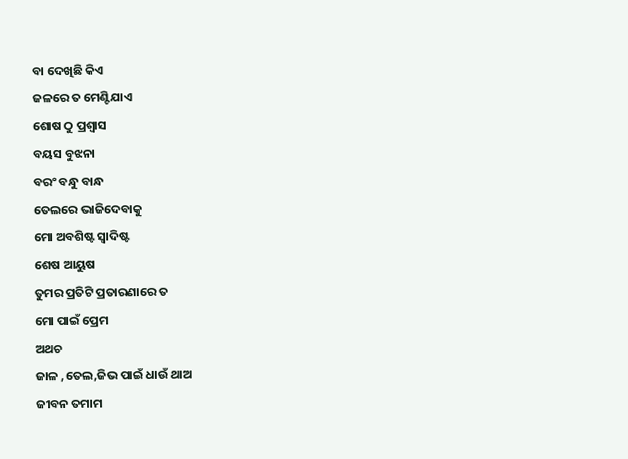ବା ଦେଖିଛି କିଏ
ଜଳରେ ତ ମେଣ୍ଟିଯାଏ
ଶୋଷ ଠୁ ପ୍ରଶ୍ୱାସ
ବୟସ ବୁଝନା
ବରଂ ବନ୍ଧୁ ବାନ୍ଧ
ତେଲରେ ଭାଜିଦେବାକୁ
ମୋ ଅବଶିଷ୍ଟ ସ୍ୱାଦିଷ୍ଟ
ଶେଷ ଆୟୁଷ
ତୁମର ପ୍ରତିଟି ପ୍ରତାରଣାରେ ତ
ମୋ ପାଇଁ ପ୍ରେମ
ଅଥଚ
ଜାଳ ,ତେଲ,ଜିଭ ପାଇଁ ଧାଉଁ ଥାଅ
ଜୀବନ ତମାମ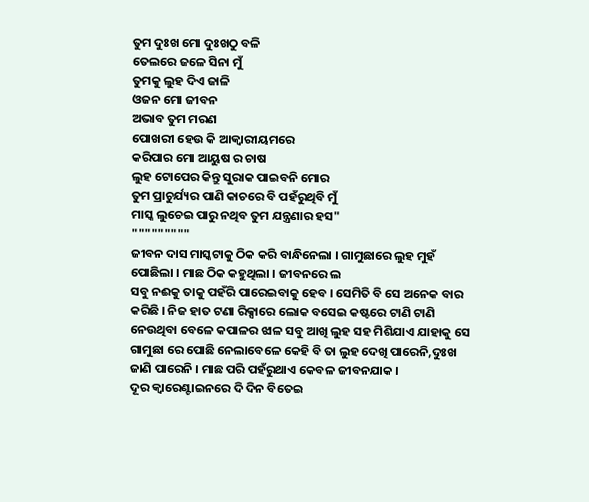ତୁମ ଦୁଃଖ ମୋ ଦୁଃଖଠୁ ବଳି
ତେଲରେ ଜଳେ ସିନା ମୁଁ
ତୁମକୁ ଲୁହ ଦିଏ ଜାଳି
ଓଜନ ମୋ ଜୀବନ
ଅଭାବ ତୁମ ମରଣ
ପୋଖରୀ ହେଉ କି ଆକ୍ବାରୀୟମରେ
କରିପାର ମୋ ଆୟୁଷ ର ଚାଷ
ଲୁହ ଟୋପେର କିନ୍ତୁ ସୁରାକ ପାଇବନି ମୋର
ତୁମ ପ୍ରାଚୁର୍ଯ୍ୟର ପାଣି କାଚରେ ବି ପହଁରୁଥିବି ମୁଁ
ମାସ୍କ ଲୁଚେଇ ପାରୁ ନଥିବ ତୁମ ଯନ୍ତ୍ରଣାର ହସ"
"""""""""
ଜୀବନ ଦାସ ମାସ୍କଟାକୁ ଠିକ କରି ବାନ୍ଧିନେଲା । ଗାମୁଛାରେ ଲୁହ ମୁହଁ ପୋଛିଲା । ମାଛ ଠିକ କହୁଥିଲା । ଜୀବନରେ ଲ
ସବୁ ନଈକୁ ତାକୁ ପହଁରି ପାରେଇବାକୁ ହେବ । ସେମିତି ବି ସେ ଅନେକ ବାର କରିଛି । ନିଜ ହାତ ଟଣା ରିକ୍ସାରେ ଲୋକ ବସେଇ କଷ୍ଟରେ ଟାଣି ଟାଣି ନେଉଥିବା ବେଳେ କପାଳର ଝାଳ ସବୁ ଆଖି ଲୁହ ସହ ମିଶିଯାଏ ଯାହାକୁ ସେ ଗାମୁଛା ରେ ପୋଛି ନେଲାବେଳେ କେହି ବି ତା ଲୁହ ଦେଖି ପାରେନି,ଦୁଃଖ ଜାଣି ପାରେନି । ମାଛ ପରି ପହଁରୁଥାଏ କେବଳ ଜୀବନଯାକ ।
ଦୂର କ୍ବାରେଣ୍ଟାଇନରେ ଦି ଦିନ ବିତେଇ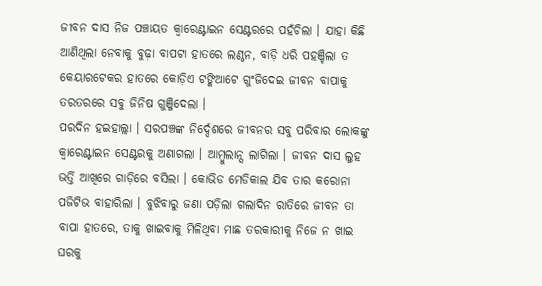ଜୀବନ ଦାସ ନିଜ ପଞ୍ଚାୟତ କ୍ୱାରେଣ୍ଟାଇନ ସେଣ୍ଟରରେ ପହଁଚିଲା । ଯାହା କିଛି ଆଣିଥିଲା ନେବାକୁ ବୁଢ଼ା ବାପଟା ହାତରେ ଲଣ୍ଠନ, ବାଡ଼ି ଧରି ପହଞ୍ଚିଲା ତ କେୟାରଟେକର ହାତରେ କୋଡ଼ିଏ ଟଙ୍କିଆଟେ ଗୁଂଜିଦେଇ ଜୀବନ ବାପାକୁ ତରତରରେ ସବୁ ଜିନିଷ ଗୁଞ୍ଜିଦେଲା ।
ପରଦିନ ହଇହାଲ୍ଲା । ସରପଞ୍ଚଙ୍କ ନିର୍ଦ୍ଦେଶରେ ଜୀବନର ସବୁ ପରିବାର ଲୋକଙ୍କୁ କ୍ୱାରେଣ୍ଟାଇନ ସେଣ୍ଟରକୁ ଅଣାଗଲା । ଆମ୍ବୁଲାନ୍ସ ଲାଗିଲା । ଜୀବନ ଦାସ ଲୁହ ଭର୍ତ୍ତି ଆଖିରେ ଗାଡ଼ିରେ ବସିଲା । କୋଭିଡ ମେଡିକାଲ ଯିବ ତାର କରୋନା ପଜିଟିଭ ବାହାରିଲା । ବୁଝିବାରୁ ଜଣା ପଡ଼ିଲା ଗଲାଦିନ ରାତିରେ ଜୀବନ ତା ବାପା ହାତରେ, ତାକୁ ଖାଇବାକୁ ମିଳିଥିବା ମାଛ ତରକାରୀକୁ ନିଜେ ନ ଖାଇ ଘରକୁ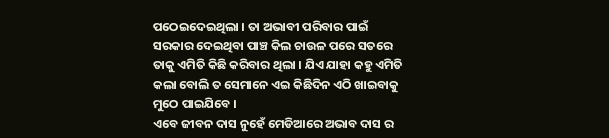ପଠେଇଦେଇଥିଲା । ତା ଅଭାବୀ ପରିବାର ପାଇଁ ସରକାର ଦେଇଥିବା ପାଞ୍ଚ କିଲ ଚାଉଳ ପରେ ସତରେ ତାକୁ ଏମିତି କିଛି କରିବାର ଥିଲା । ଯିଏ ଯାହା କହୁ ଏମିତି କଲା ବୋଲି ତ ସେମାନେ ଏଇ କିଛିଦିନ ଏଠି ଖାଇବାକୁ ମୁଠେ ପାଇଯିବେ ।
ଏବେ ଜୀବନ ଦାସ ନୁହେଁ ମେଡିଆରେ ଅଭାବ ଦାସ ର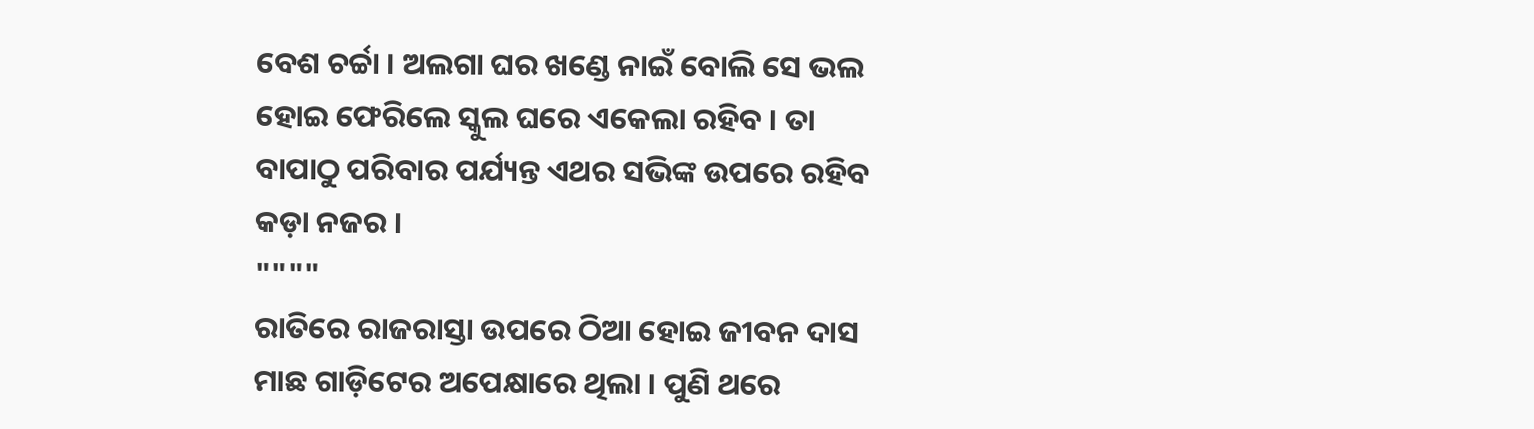ବେଶ ଚର୍ଚ୍ଚା । ଅଲଗା ଘର ଖଣ୍ଡେ ନାଇଁ ବୋଲି ସେ ଭଲ ହୋଇ ଫେରିଲେ ସ୍କୁଲ ଘରେ ଏକେଲା ରହିବ । ତା ବାପାଠୁ ପରିବାର ପର୍ଯ୍ୟନ୍ତ ଏଥର ସଭିଙ୍କ ଉପରେ ରହିବ କଡ଼ା ନଜର ।
""""
ରାତିରେ ରାଜରାସ୍ତା ଉପରେ ଠିଆ ହୋଇ ଜୀବନ ଦାସ ମାଛ ଗାଡ଼ିଟେର ଅପେକ୍ଷାରେ ଥିଲା । ପୁଣି ଥରେ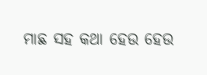ମାଛ ସହ କଥା ହେଉ ହେଉ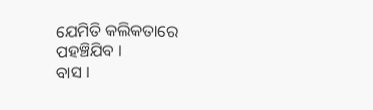ଯେମିତି କଲିକତାରେ ପହଞ୍ଚିଯିବ ।
ବାସ ।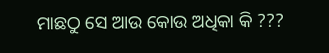ମାଛଠୁ ସେ ଆଉ କୋଉ ଅଧିକା କି ???